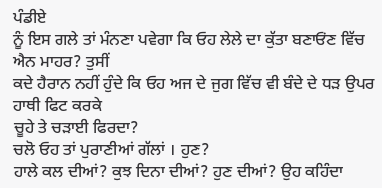ਪੰਡੀਏ
ਨੂੰ ਇਸ ਗਲੇ ਤਾਂ ਮੰਨਣਾ ਪਵੇਗਾ ਕਿ ਓਹ ਲੇਲੇ ਦਾ ਕੁੱਤਾ ਬਣਾਓਂਣ ਵਿੱਚ ਐਨ ਮਾਹਰ? ਤੁਸੀਂ
ਕਦੇ ਹੈਰਾਨ ਨਹੀਂ ਹੁੰਦੇ ਕਿ ਓਹ ਅਜ ਦੇ ਜੁਗ ਵਿੱਚ ਵੀ ਬੰਦੇ ਦੇ ਧੜ ਉਪਰ ਹਾਥੀ ਫਿਟ ਕਰਕੇ
ਚੂਹੇ ਤੇ ਚੜਾਈ ਫਿਰਦਾ?
ਚਲੋ ਓਹ ਤਾਂ ਪੁਰਾਣੀਆਂ ਗੱਲਾਂ । ਹੁਣ?
ਹਾਲੇ ਕਲ ਦੀਆਂ? ਕੁਝ ਦਿਨਾ ਦੀਆਂ? ਹੁਣ ਦੀਆਂ? ਉਹ ਕਹਿੰਦਾ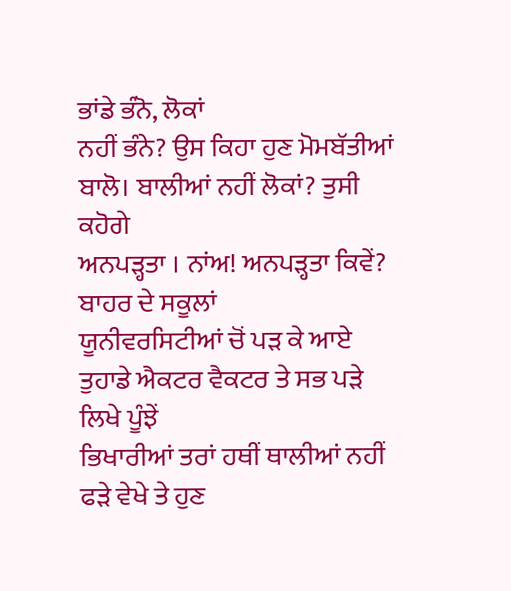ਭਾਂਡੇ ਭੰਨੋ, ਲੋਕਾਂ
ਨਹੀਂ ਭੰਨੇ? ਉਸ ਕਿਹਾ ਹੁਣ ਮੋਮਬੱਤੀਆਂ ਬਾਲੋ। ਬਾਲੀਆਂ ਨਹੀਂ ਲੋਕਾਂ? ਤੁਸੀ ਕਹੋਗੇ
ਅਨਪੜ੍ਹਤਾ । ਨਾਂਅ! ਅਨਪੜ੍ਹਤਾ ਕਿਵੇਂ? ਬਾਹਰ ਦੇ ਸਕੂਲਾਂ
ਯੂਨੀਵਰਸਿਟੀਆਂ ਚੋਂ ਪੜ ਕੇ ਆਏ ਤੁਹਾਡੇ ਐਕਟਰ ਵੈਕਟਰ ਤੇ ਸਭ ਪੜੇ ਲਿਖੇ ਪੂੰਝੇਂ
ਭਿਖਾਰੀਆਂ ਤਰਾਂ ਹਥੀਂ ਥਾਲੀਆਂ ਨਹੀਂ ਫੜੇ ਵੇਖੇ ਤੇ ਹੁਣ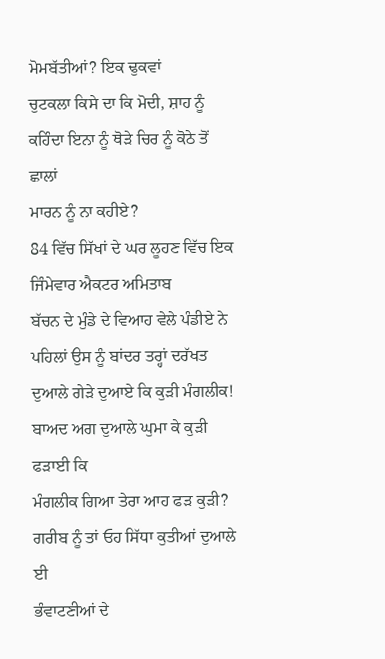ਮੋਮਬੱਤੀਆਂ? ਇਕ ਢੁਕਵਾਂ
ਚੁਟਕਲਾ ਕਿਸੇ ਦਾ ਕਿ ਮੋਦੀ, ਸ਼ਾਹ ਨੂੰ ਕਹਿੰਦਾ ਇਨਾ ਨੂੰ ਥੋੜੇ ਚਿਰ ਨੂੰ ਕੋਠੇ ਤੋਂ ਛਾਲਾਂ
ਮਾਰਨ ਨੂੰ ਨਾ ਕਹੀਏ?
84 ਵਿੱਚ ਸਿੱਖਾਂ ਦੇ ਘਰ ਲੂਹਣ ਵਿੱਚ ਇਕ ਜਿੰਮੇਵਾਰ ਐਕਟਰ ਅਮਿਤਾਬ
ਬੱਚਨ ਦੇ ਮੁੰਡੇ ਦੇ ਵਿਆਹ ਵੇਲੇ ਪੰਡੀਏ ਨੇ ਪਹਿਲਾਂ ਉਸ ਨੂੰ ਬਾਂਦਰ ਤਰ੍ਹਾਂ ਦਰੱਖਤ
ਦੁਆਲੇ ਗੇੜੇ ਦੁਆਏ ਕਿ ਕੁੜੀ ਮੰਗਲੀਕ! ਬਾਅਦ ਅਗ ਦੁਆਲੇ ਘੁਮਾ ਕੇ ਕੁੜੀ ਫੜਾਈ ਕਿ
ਮੰਗਲੀਕ ਗਿਆ ਤੇਰਾ ਆਹ ਫੜ ਕੁੜੀ? ਗਰੀਬ ਨੂੰ ਤਾਂ ਓਹ ਸਿੱਧਾ ਕੁਤੀਆਂ ਦੁਆਲੇ ਈ
ਭੰਵਾਟਣੀਆਂ ਦੇ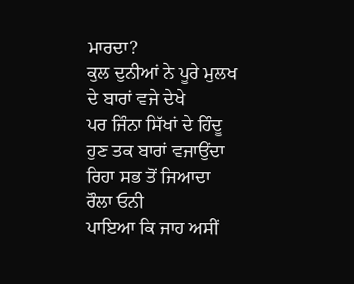ਮਾਰਦਾ?
ਕੁਲ ਦੁਨੀਆਂ ਨੇ ਪੂਰੇ ਮੁਲਖ ਦੇ ਬਾਰਾਂ ਵਜੇ ਦੇਖੇ
ਪਰ ਜਿੰਨਾ ਸਿੱਖਾਂ ਦੇ ਹਿੰਦੂ ਹੁਣ ਤਕ ਬਾਰਾਂ ਵਜਾਉਂਦਾ ਰਿਹਾ ਸਭ ਤੋਂ ਜਿਆਦਾ ਰੌਲਾ ਓਨੀ
ਪਾਇਆ ਕਿ ਜਾਹ ਅਸੀਂ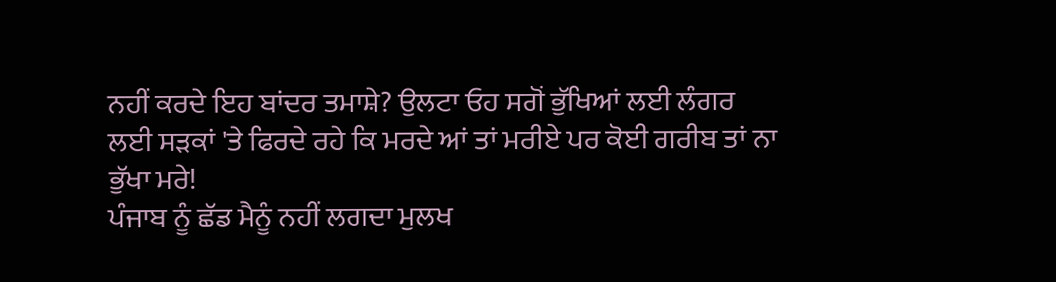ਨਹੀਂ ਕਰਦੇ ਇਹ ਬਾਂਦਰ ਤਮਾਸ਼ੇ? ਉਲਟਾ ਓਹ ਸਗੋਂ ਭੁੱਖਿਆਂ ਲਈ ਲੰਗਰ
ਲਈ ਸੜਕਾਂ 'ਤੇ ਫਿਰਦੇ ਰਹੇ ਕਿ ਮਰਦੇ ਆਂ ਤਾਂ ਮਰੀਏ ਪਰ ਕੋਈ ਗਰੀਬ ਤਾਂ ਨਾ ਭੁੱਖਾ ਮਰੇ!
ਪੰਜਾਬ ਨੂੰ ਛੱਡ ਮੈਨੂੰ ਨਹੀਂ ਲਗਦਾ ਮੁਲਖ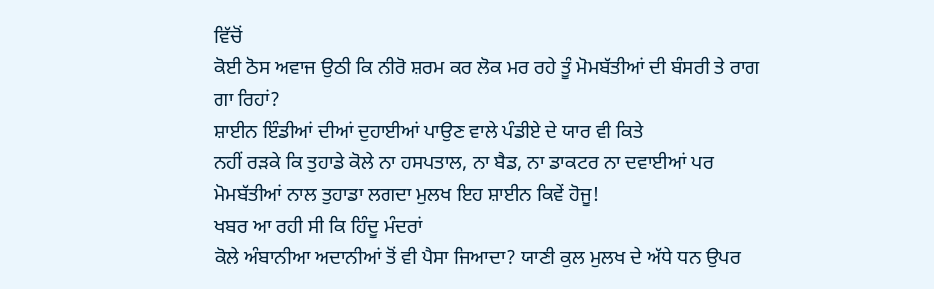ਵਿੱਚੋਂ
ਕੋਈ ਠੋਸ ਅਵਾਜ ਉਠੀ ਕਿ ਨੀਰੋ ਸ਼ਰਮ ਕਰ ਲੋਕ ਮਰ ਰਹੇ ਤੂੰ ਮੋਮਬੱਤੀਆਂ ਦੀ ਬੰਸਰੀ ਤੇ ਰਾਗ
ਗਾ ਰਿਹਾਂ?
ਸ਼ਾਈਨ ਇੰਡੀਆਂ ਦੀਆਂ ਦੁਹਾਈਆਂ ਪਾਉਣ ਵਾਲੇ ਪੰਡੀਏ ਦੇ ਯਾਰ ਵੀ ਕਿਤੇ
ਨਹੀਂ ਰੜਕੇ ਕਿ ਤੁਹਾਡੇ ਕੋਲੇ ਨਾ ਹਸਪਤਾਲ, ਨਾ ਬੈਡ, ਨਾ ਡਾਕਟਰ ਨਾ ਦਵਾਈਆਂ ਪਰ
ਮੋਮਬੱਤੀਆਂ ਨਾਲ ਤੁਹਾਡਾ ਲਗਦਾ ਮੁਲਖ ਇਹ ਸ਼ਾਈਨ ਕਿਵੇਂ ਹੋਜੂ!
ਖਬਰ ਆ ਰਹੀ ਸੀ ਕਿ ਹਿੰਦੂ ਮੰਦਰਾਂ
ਕੋਲੇ ਅੰਬਾਨੀਆ ਅਦਾਨੀਆਂ ਤੋਂ ਵੀ ਪੈਸਾ ਜਿਆਦਾ? ਯਾਣੀ ਕੁਲ ਮੁਲਖ ਦੇ ਅੱਧੇ ਧਨ ਉਪਰ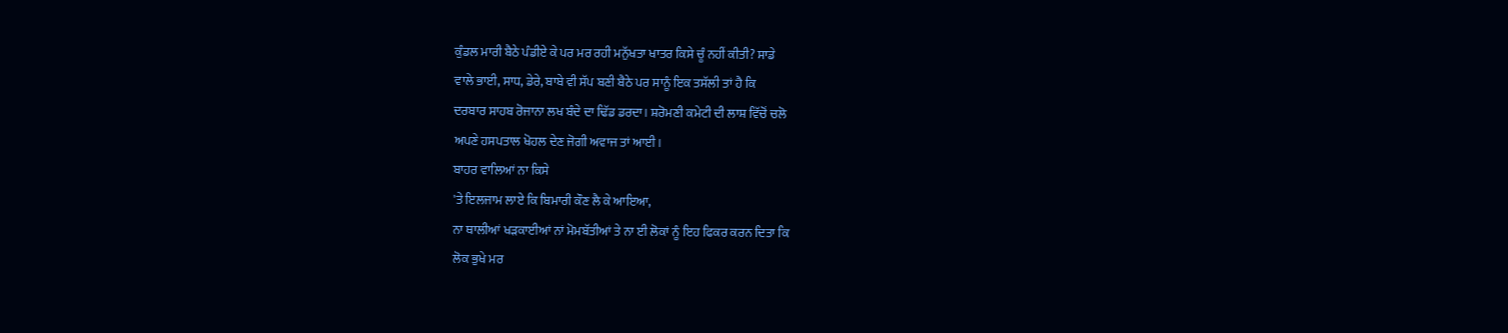ਕੁੰਡਲ ਮਾਰੀ ਬੈਠੇ ਪੰਡੀਏ ਕੇ ਪਰ ਮਰ ਰਹੀ ਮਨੁੱਖਤਾ ਖਾਤਰ ਕਿਸੇ ਚੂੰ ਨਹੀਂ ਕੀਤੀ? ਸਾਡੇ
ਵਾਲੇ ਭਾਈ, ਸਾਧ, ਡੇਰੇ, ਬਾਬੇ ਵੀ ਸੱਪ ਬਣੀ ਬੈਠੇ ਪਰ ਸਾਨੂੰ ਇਕ ਤਸੱਲੀ ਤਾਂ ਹੈ ਕਿ
ਦਰਬਾਰ ਸਾਹਬ ਰੋਜਾਨਾ ਲਖ ਬੰਦੇ ਦਾ ਢਿੱਡ ਡਰਦਾ। ਸ਼ਰੋਮਣੀ ਕਮੇਟੀ ਦੀ ਲਾਸ਼ ਵਿੱਚੋਂ ਚਲੋ
ਅਪਣੇ ਹਸਪਤਾਲ ਖੋਹਲ ਦੇਣ ਜੋਗੀ ਅਵਾਜ ਤਾਂ ਆਈ।
ਬਾਹਰ ਵਾਲਿਆਂ ਨਾ ਕਿਸੇ
'ਤੇ ਇਲਜਾਮ ਲਾਏ ਕਿ ਬਿਮਾਰੀ ਕੌਣ ਲੈ ਕੇ ਆਇਆ,
ਨਾ ਥਾਲੀਆਂ ਖੜਕਾਈਆਂ ਨਾਂ ਮੋਮਬੱਤੀਆਂ ਤੇ ਨਾ ਈ ਲੋਕਾਂ ਨੂੰ ਇਹ ਫਿਕਰ ਕਰਨ ਦਿਤਾ ਕਿ
ਲੋਕ ਭੁਖੇ ਮਰ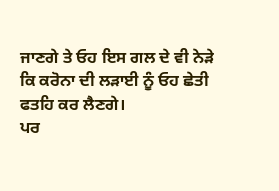ਜਾਣਗੇ ਤੇ ਓਹ ਇਸ ਗਲ ਦੇ ਵੀ ਨੇੜੇ ਕਿ ਕਰੋਨਾ ਦੀ ਲੜਾਈ ਨੂੰ ਓਹ ਛੇਤੀ
ਫਤਹਿ ਕਰ ਲੈਣਗੇ।
ਪਰ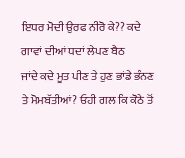ਇਧਰ ਮੋਦੀ ਉਰਫ ਨੀਰੋ ਕੇ?? ਕਦੇ ਗਾਵਾਂ ਦੀਆਂ ਧਦਾਂ ਲੇਪਣ ਬੈਠ
ਜਾਂਦੇ ਕਦੇ ਮੂਤ ਪੀਣ ਤੇ ਹੁਣ ਭਾਂਡੇ ਭੰਨਣ ਤੇ ਮੋਮਬੱਤੀਆਂ? ਓਹੀ ਗਲ ਕਿ ਕੋਠੇ ਤੋਂ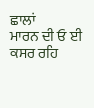ਛਾਲਾਂ
ਮਾਰਨ ਦੀ ਓ ਈ ਕਸਰ ਰਹਿ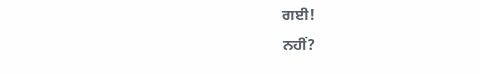ਗਈ!
ਨਹੀਂ?